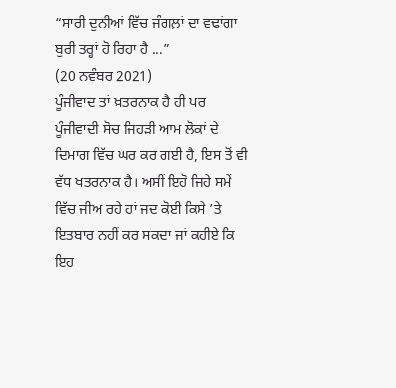“ਸਾਰੀ ਦੁਨੀਆਂ ਵਿੱਚ ਜੰਗਲ਼ਾਂ ਦਾ ਵਢਾਂਗਾ ਬੁਰੀ ਤਰ੍ਹਾਂ ਹੋ ਰਿਹਾ ਹੈ ...”
(20 ਨਵੰਬਰ 2021)
ਪੂੰਜੀਵਾਦ ਤਾਂ ਖ਼ਤਰਨਾਕ ਹੈ ਹੀ ਪਰ ਪੂੰਜੀਵਾਦੀ ਸੋਚ ਜਿਹੜੀ ਆਮ ਲੋਕਾਂ ਦੇ ਦਿਮਾਗ ਵਿੱਚ ਘਰ ਕਰ ਗਈ ਹੈ, ਇਸ ਤੋਂ ਵੀ ਵੱਧ ਖਤਰਨਾਕ ਹੈ। ਅਸੀਂ ਇਹੋ ਜਿਹੇ ਸਮੇਂ ਵਿੱਚ ਜੀਅ ਰਹੇ ਹਾਂ ਜਦ ਕੋਈ ਕਿਸੇ ’ਤੇ ਇਤਬਾਰ ਨਹੀਂ ਕਰ ਸਕਦਾ ਜਾਂ ਕਹੀਏ ਕਿ ਇਹ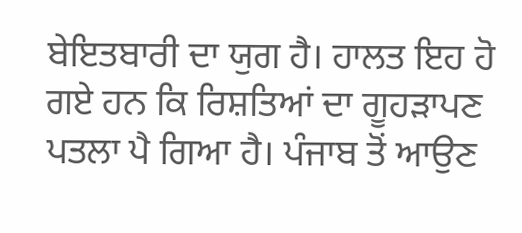ਬੇਇਤਬਾਰੀ ਦਾ ਯੁਗ ਹੈ। ਹਾਲਤ ਇਹ ਹੋ ਗਏ ਹਨ ਕਿ ਰਿਸ਼ਤਿਆਂ ਦਾ ਗੂਹੜਾਪਣ ਪਤਲਾ ਪੈ ਗਿਆ ਹੈ। ਪੰਜਾਬ ਤੋਂ ਆਉਣ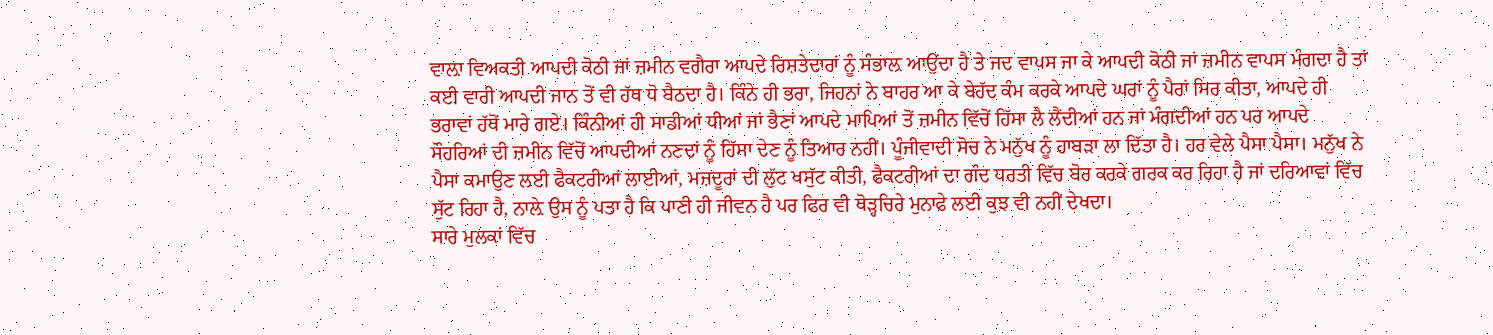ਵਾਲ਼ਾ ਵਿਅਕਤੀ ਆਪਦੀ ਕੋਠੀ ਜਾਂ ਜ਼ਮੀਨ ਵਗੈਰਾ ਆਪਦੇ ਰਿਸ਼ਤੇਦਾਰਾਂ ਨੂੰ ਸੰਭਾਲ਼ ਆਉਂਦਾ ਹੈ ਤੇ ਜਦ ਵਾਪਸ ਜਾ ਕੇ ਆਪਦੀ ਕੋਠੀ ਜਾਂ ਜ਼ਮੀਨ ਵਾਪਸ ਮੰਗਦਾ ਹੈ ਤਾਂ ਕਈ ਵਾਰੀ ਆਪਦੀ ਜਾਨ ਤੋਂ ਵੀ ਹੱਥ ਧੋ ਬੈਠਦਾ ਹੈ। ਕਿੰਨੇ ਹੀ ਭਰਾ, ਜਿਹਨਾਂ ਨੇ ਬਾਹਰ ਆ ਕੇ ਬੇਹੱਦ ਕੰਮ ਕਰਕੇ ਆਪਦੇ ਘਰਾਂ ਨੂੰ ਪੈਰਾਂ ਸਿਰ ਕੀਤਾ, ਆਪਦੇ ਹੀ ਭਰਾਵਾਂ ਹੱਥੋਂ ਮਾਰੇ ਗਏ। ਕਿੰਨੀਆਂ ਹੀ ਸਾਡੀਆਂ ਧੀਆਂ ਜਾਂ ਭੈਣਾਂ ਆਪਦੇ ਮਾਪਿਆਂ ਤੋਂ ਜ਼ਮੀਨ ਵਿੱਚੋਂ ਹਿੱਸਾ ਲੈ ਲੈਂਦੀਆਂ ਹਨ ਜਾਂ ਮੰਗਦੀਆਂ ਹਨ ਪਰ ਆਪਦੇ ਸੌਹਰਿਆਂ ਦੀ ਜ਼ਮੀਨ ਵਿੱਚੋਂ ਆਪਦੀਆਂ ਨਣਦਾਂ ਨੂੰ ਹਿੱਸਾ ਦੇਣ ਨੂੰ ਤਿਆਰ ਨਹੀਂ। ਪੂੰਜੀਵਾਦੀ ਸੋਚ ਨੇ ਮਨੁੱਖ ਨੂੰ ਹਾਬੜਾ ਲਾ ਦਿੱਤਾ ਹੈ। ਹਰ ਵੇਲੇ ਪੈਸਾ ਪੈਸਾ। ਮਨੁੱਖ ਨੇ ਪੈਸਾ ਕਮਾਉਣ ਲਈ ਫੈਕਟਰੀਆਂ ਲਾਈਆਂ, ਮਜ਼ਦੂਰਾਂ ਦੀ ਲੁੱਟ ਖਸੁੱਟ ਕੀਤੀ, ਫੈਕਟਰੀਆਂ ਦਾ ਗੰਦ ਧਰਤੀ ਵਿੱਚ ਬੋਰ ਕਰਕੇ ਗਰਕ ਕਰ ਰਿਹਾ ਹੈ ਜਾਂ ਦਰਿਆਵਾਂ ਵਿੱਚ ਸੁੱਟ ਰਿਹਾ ਹੈ, ਨਾਲ਼ੇ ਉਸ ਨੂੰ ਪਤਾ ਹੈ ਕਿ ਪਾਣੀ ਹੀ ਜੀਵਨ ਹੈ ਪਰ ਫਿਰ ਵੀ ਥੋੜ੍ਹਚਿਰੇ ਮੁਨਾਫੇ ਲਈ ਕੁਝ ਵੀ ਨਹੀਂ ਦੇਖਦਾ।
ਸਾਰੇ ਮੁਲਕਾਂ ਵਿੱਚ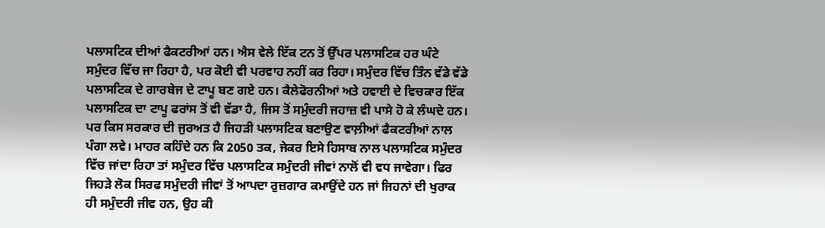ਪਲਾਸਟਿਕ ਦੀਆਂ ਫੈਕਟਰੀਆਂ ਹਨ। ਐਸ ਵੇਲੇ ਇੱਕ ਟਨ ਤੋਂ ਉੱਪਰ ਪਲਾਸਟਿਕ ਹਰ ਘੰਟੇ ਸਮੁੰਦਰ ਵਿੱਚ ਜਾ ਰਿਹਾ ਹੈ, ਪਰ ਕੋਈ ਵੀ ਪਰਵਾਹ ਨਹੀਂ ਕਰ ਰਿਹਾ। ਸਮੁੰਦਰ ਵਿੱਚ ਤਿੰਨ ਵੱਡੇ ਵੱਡੇ ਪਲਾਸਟਿਕ ਦੇ ਗਾਰਬੇਜ ਦੇ ਟਾਪੂ ਬਣ ਗਏ ਹਨ। ਕੈਲੇਫੋਰਨੀਆਂ ਅਤੇ ਹਵਾਈ ਦੇ ਵਿਚਕਾਰ ਇੱਕ ਪਲਾਸਟਿਕ ਦਾ ਟਾਪੂ ਫਰਾਂਸ ਤੋਂ ਵੀ ਵੱਡਾ ਹੈ, ਜਿਸ ਤੋਂ ਸਮੁੰਦਰੀ ਜਹਾਜ਼ ਵੀ ਪਾਸੇ ਹੋ ਕੇ ਲੰਘਦੇ ਹਨ। ਪਰ ਕਿਸ ਸਰਕਾਰ ਦੀ ਜੁਰਅਤ ਹੈ ਜਿਹੜੀ ਪਲਾਸਟਿਕ ਬਣਾਉਣ ਵਾਲ਼ੀਆਂ ਫੈਕਟਰੀਆਂ ਨਾਲ ਪੰਗਾ ਲਵੇ। ਮਾਹਰ ਕਹਿੰਦੇ ਹਨ ਕਿ 2050 ਤਕ, ਜੇਕਰ ਇਸੇ ਹਿਸਾਬ ਨਾਲ ਪਲਾਸਟਿਕ ਸਮੁੰਦਰ ਵਿੱਚ ਜਾਂਦਾ ਰਿਹਾ ਤਾਂ ਸਮੁੰਦਰ ਵਿੱਚ ਪਲਾਸਟਿਕ ਸਮੁੰਦਰੀ ਜੀਵਾਂ ਨਾਲੋਂ ਵੀ ਵਧ ਜਾਵੇਗਾ। ਫਿਰ ਜਿਹੜੇ ਲੋਕ ਸਿਰਫ ਸਮੁੰਦਰੀ ਜੀਵਾਂ ਤੋਂ ਆਪਦਾ ਰੁਜ਼ਗਾਰ ਕਮਾਉਂਦੇ ਹਨ ਜਾਂ ਜਿਹਨਾਂ ਦੀ ਖੁਰਾਕ ਹੀ ਸਮੁੰਦਰੀ ਜੀਵ ਹਨ, ਉਹ ਕੀ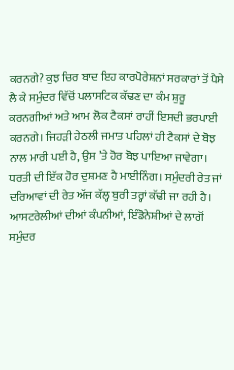ਕਰਨਗੇ? ਕੁਝ ਚਿਰ ਬਾਦ ਇਹ ਕਾਰਪੋਰੇਸ਼ਨਾਂ ਸਰਕਾਰਾਂ ਤੋਂ ਪੈਸੇ ਲੈ ਕੇ ਸਮੁੰਦਰ ਵਿੱਚੋਂ ਪਲਾਸਟਿਕ ਕੱਢਣ ਦਾ ਕੰਮ ਸ਼ੁਰੂ ਕਰਨਗੀਆਂ ਅਤੇ ਆਮ ਲੋਕ ਟੈਕਸਾਂ ਰਾਹੀਂ ਇਸਦੀ ਭਰਪਾਈ ਕਰਨਗੇ। ਜਿਹੜੀ ਹੇਠਲੀ ਜਮਾਤ ਪਹਿਲਾਂ ਹੀ ਟੈਕਸਾਂ ਦੇ ਬੋਝ ਨਾਲ ਮਾਰੀ ਪਈ ਹੈ, ਉਸ ’ਤੇ ਹੋਰ ਬੋਝ ਪਾਇਆ ਜਾਵੇਗਾ।
ਧਰਤੀ ਦੀ ਇੱਕ ਹੋਰ ਦੁਸ਼ਮਣ ਹੈ ਮਾਈਨਿੰਗ। ਸਮੁੰਦਰੀ ਰੇਤ ਜਾਂ ਦਰਿਆਵਾਂ ਦੀ ਰੇਤ ਅੱਜ ਕੱਲ੍ਹ ਬੁਰੀ ਤਰ੍ਹਾਂ ਕੱਢੀ ਜਾ ਰਹੀ ਹੈ। ਆਸਟਰੇਲੀਆਂ ਦੀਆਂ ਕੰਪਨੀਆਂ, ਇੰਡੋਨੇਸ਼ੀਆਂ ਦੇ ਲਾਗੋਂ ਸਮੁੰਦਰ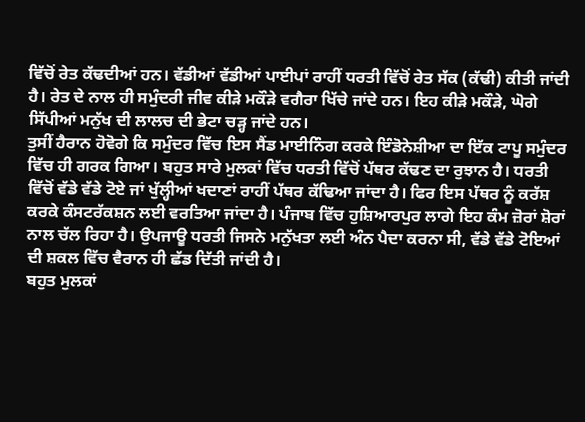ਵਿੱਚੋਂ ਰੇਤ ਕੱਢਦੀਆਂ ਹਨ। ਵੱਡੀਆਂ ਵੱਡੀਆਂ ਪਾਈਪਾਂ ਰਾਹੀਂ ਧਰਤੀ ਵਿੱਚੋਂ ਰੇਤ ਸੱਕ (ਕੱਢੀ) ਕੀਤੀ ਜਾਂਦੀ ਹੈ। ਰੇਤ ਦੇ ਨਾਲ ਹੀ ਸਮੁੰਦਰੀ ਜੀਵ ਕੀੜੇ ਮਕੌੜੇ ਵਗੈਰਾ ਖਿੱਚੇ ਜਾਂਦੇ ਹਨ। ਇਹ ਕੀੜੇ ਮਕੌੜੇ, ਘੋਗੇ ਸਿੱਪੀਆਂ ਮਨੁੱਖ ਦੀ ਲਾਲਚ ਦੀ ਭੇਟਾ ਚੜ੍ਹ ਜਾਂਦੇ ਹਨ।
ਤੁਸੀਂ ਹੈਰਾਨ ਹੋਵੋਗੇ ਕਿ ਸਮੁੰਦਰ ਵਿੱਚ ਇਸ ਸੈਂਡ ਮਾਈਨਿੰਗ ਕਰਕੇ ਇੰਡੋਨੇਸ਼ੀਆ ਦਾ ਇੱਕ ਟਾਪੂ ਸਮੁੰਦਰ ਵਿੱਚ ਹੀ ਗਰਕ ਗਿਆ। ਬਹੁਤ ਸਾਰੇ ਮੁਲਕਾਂ ਵਿੱਚ ਧਰਤੀ ਵਿੱਚੋਂ ਪੱਥਰ ਕੱਢਣ ਦਾ ਰੁਝਾਨ ਹੈ। ਧਰਤੀ ਵਿੱਚੋਂ ਵੱਡੇ ਵੱਡੇ ਟੋਏ ਜਾਂ ਖੁੱਲ੍ਹੀਆਂ ਖਦਾਣਾਂ ਰਾਹੀਂ ਪੱਥਰ ਕੱਢਿਆ ਜਾਂਦਾ ਹੈ। ਫਿਰ ਇਸ ਪੱਥਰ ਨੂੰ ਕਰੱਸ਼ ਕਰਕੇ ਕੰਸਟਰੱਕਸ਼ਨ ਲਈ ਵਰਤਿਆ ਜਾਂਦਾ ਹੈ। ਪੰਜਾਬ ਵਿੱਚ ਹੁਸ਼ਿਆਰਪੁਰ ਲਾਗੇ ਇਹ ਕੰਮ ਜ਼ੋਰਾਂ ਸ਼ੋਰਾਂ ਨਾਲ ਚੱਲ ਰਿਹਾ ਹੈ। ਉਪਜਾਊ ਧਰਤੀ ਜਿਸਨੇ ਮਨੁੱਖਤਾ ਲਈ ਅੰਨ ਪੈਦਾ ਕਰਨਾ ਸੀ, ਵੱਡੇ ਵੱਡੇ ਟੋਇਆਂ ਦੀ ਸ਼ਕਲ ਵਿੱਚ ਵੈਰਾਨ ਹੀ ਛੱਡ ਦਿੱਤੀ ਜਾਂਦੀ ਹੈ।
ਬਹੁਤ ਮੁਲਕਾਂ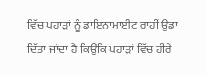ਵਿੱਚ ਪਹਾੜਾਂ ਨੂੰ ਡਾਇਨਾਮਾਈਟ ਰਾਹੀਂ ਉਡਾ ਦਿੱਤਾ ਜਾਂਦਾ ਹੈ ਕਿਉਂਕਿ ਪਹਾੜਾਂ ਵਿੱਚ ਹੀਰੇ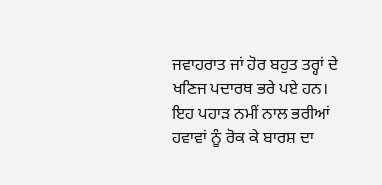ਜਵਾਹਰਾਤ ਜਾਂ ਹੋਰ ਬਹੁਤ ਤਰ੍ਹਾਂ ਦੇ ਖਣਿਜ ਪਦਾਰਥ ਭਰੇ ਪਏ ਹਨ। ਇਹ ਪਹਾੜ ਨਮੀਂ ਨਾਲ ਭਰੀਆਂ ਹਵਾਵਾਂ ਨੂੰ ਰੋਕ ਕੇ ਬਾਰਸ਼ ਦਾ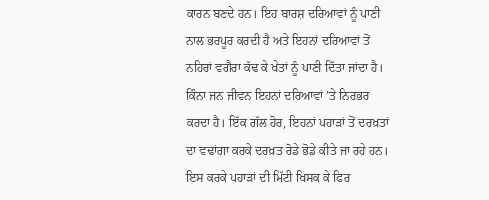ਕਾਰਨ ਬਣਦੇ ਹਨ। ਇਹ ਬਾਰਸ਼ ਦਰਿਆਵਾਂ ਨੂੰ ਪਾਣੀ ਨਾਲ ਭਰਪੂਰ ਕਰਦੀ ਹੈ ਅਤੇ ਇਹਨਾਂ ਦਰਿਆਵਾਂ ਤੋਂ ਨਹਿਰਾਂ ਵਗੈਰਾ ਕੱਢ ਕੇ ਖੇਤਾਂ ਨੂੰ ਪਾਣੀ ਦਿੱਤਾ ਜਾਂਦਾ ਹੈ। ਕਿੰਨਾ ਜਨ ਜੀਵਨ ਇਹਨਾਂ ਦਰਿਆਵਾਂ ’ਤੇ ਨਿਰਭਰ ਕਰਦਾ ਹੈ। ਇੱਕ ਗੱਲ ਹੋਰ, ਇਹਨਾਂ ਪਹਾੜਾਂ ਤੋਂ ਦਰਖ਼ਤਾਂ ਦਾ ਵਢਾਂਗਾ ਕਰਕੇ ਦਰਖ਼ਤ ਰੋਡੇ ਭੋਡੇ ਕੀਤੇ ਜਾ ਰਹੇ ਹਨ। ਇਸ ਕਰਕੇ ਪਹਾੜਾਂ ਦੀ ਮਿੱਟੀ ਖਿਸਕ ਕੇ ਫਿਰ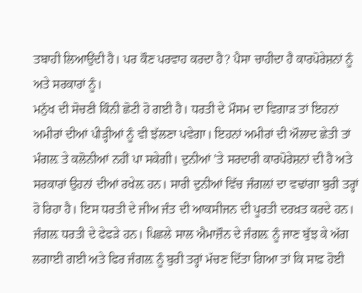ਤਬਾਹੀ ਲਿਆਉਂਦੀ ਹੈ। ਪਰ ਕੌਣ ਪਰਵਾਹ ਕਰਦਾ ਹੈ? ਪੈਸਾ ਚਾਹੀਦਾ ਹੈ ਕਾਰਪੋਰੇਸ਼ਨਾਂ ਨੂੰ ਅਤੇ ਸਰਕਾਰਾਂ ਨੂੰ।
ਮਨੁੱਖ ਦੀ ਸੋਚਣੀ ਕਿੰਨੀ ਛੋਟੀ ਹੋ ਗਈ ਹੈ। ਧਰਤੀ ਦੇ ਮੌਸਮ ਦਾ ਵਿਗਾੜ ਤਾਂ ਇਹਨਾਂ ਅਮੀਰਾਂ ਦੀਆਂ ਪੀੜ੍ਹੀਆਂ ਨੂੰ ਵੀ ਝੱਲਣਾ ਪਵੇਗਾ। ਇਹਨਾਂ ਅਮੀਰਾਂ ਦੀ ਔਲਾਦ ਛੇਤੀ ਤਾਂ ਮੰਗਲ਼ ਤੇ ਕਲੋਨੀਆਂ ਨਹੀਂ ਪਾ ਸਕੇਗੀ। ਦੁਨੀਆਂ ’ਤੇ ਸਰਦਾਰੀ ਕਾਰਪੋਰੇਸ਼ਨਾਂ ਦੀ ਹੈ ਅਤੇ ਸਰਕਾਰਾਂ ਉਹਨਾਂ ਦੀਆਂ ਰਖੇਲ਼ ਹਨ। ਸਾਰੀ ਦੁਨੀਆਂ ਵਿੱਚ ਜੰਗਲ਼ਾਂ ਦਾ ਵਢਾਂਗਾ ਬੁਰੀ ਤਰ੍ਹਾਂ ਹੋ ਰਿਹਾ ਹੈ। ਇਸ ਧਰਤੀ ਦੇ ਜੀਅ ਜੰਤ ਦੀ ਆਕਸੀਜਨ ਦੀ ਪੂਰਤੀ ਦਰਖ਼ਤ ਕਰਦੇ ਹਨ। ਜੰਗਲ਼ ਧਰਤੀ ਦੇ ਫੇਫੜੇ ਹਨ। ਪਿਛਲੇ ਸਾਲ ਐਮਾਜ਼ੌਨ ਦੇ ਜੰਗਲ਼ ਨੂੰ ਜਾਣ ਬੁੱਝ ਕੇ ਅੱਗ ਲਗਾਈ ਗਈ ਅਤੇ ਫਿਰ ਜੰਗਲ਼ ਨੂੰ ਬੁਰੀ ਤਰ੍ਹਾਂ ਮੱਚਣ ਦਿੱਤਾ ਗਿਆ ਤਾਂ ਕਿ ਸਾਫ਼ ਹੋਈ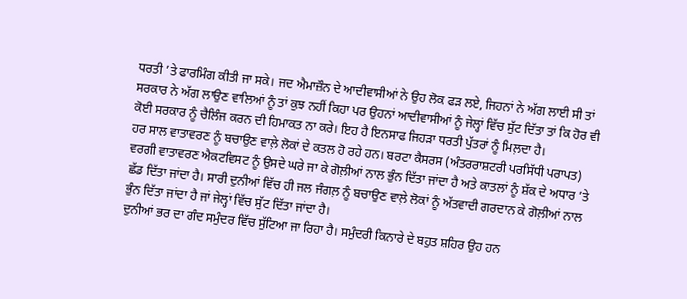ਧਰਤੀ ’ਤੇ ਫਾਰਮਿੰਗ ਕੀਤੀ ਜਾ ਸਕੇ। ਜਦ ਐਮਾਜ਼ੌਨ ਦੇ ਆਦੀਵਾਸੀਆਂ ਨੇ ਉਹ ਲੋਕ ਫੜ ਲਏ, ਜਿਹਨਾਂ ਨੇ ਅੱਗ ਲਾਈ ਸੀ ਤਾਂ ਸਰਕਾਰ ਨੇ ਅੱਗ ਲਾਉਣ ਵਾਲਿਆਂ ਨੂੰ ਤਾਂ ਕੁਝ ਨਹੀਂ ਕਿਹਾ ਪਰ ਉਹਨਾਂ ਆਦੀਵਾਸੀਆਂ ਨੂੰ ਜੇਲ੍ਹਾਂ ਵਿੱਚ ਸੁੱਟ ਦਿੱਤਾ ਤਾਂ ਕਿ ਹੋਰ ਵੀ ਕੋਈ ਸਰਕਾਰ ਨੂੰ ਚੈਲਿੰਜ ਕਰਨ ਦੀ ਹਿਮਾਕਤ ਨਾ ਕਰੇ। ਇਹ ਹੈ ਇਨਸਾਫ ਜਿਹੜਾ ਧਰਤੀ ਪੁੱਤਰਾਂ ਨੂੰ ਮਿਲ਼ਦਾ ਹੈ।
ਹਰ ਸਾਲ ਵਾਤਾਵਰਣ ਨੂੰ ਬਚਾਉਣ ਵਾਲ਼ੇ ਲੋਕਾਂ ਦੇ ਕਤਲ ਹੋ ਰਹੇ ਹਨ। ਬਰਟਾ ਕੈਸਰਸ (ਅੰਤਰਰਾਸ਼ਟਰੀ ਪਰਸਿੱਧੀ ਪਰਾਪਤ) ਵਰਗੀ ਵਾਤਾਵਰਣ ਐਕਟਵਿਸਟ ਨੂੰ ਉਸਦੇ ਘਰੇ ਜਾ ਕੇ ਗੋਲ਼ੀਆਂ ਨਾਲ ਭੁੰਨ ਦਿੱਤਾ ਜਾਂਦਾ ਹੈ ਅਤੇ ਕਾਤਲਾਂ ਨੂੰ ਸ਼ੱਕ ਦੇ ਅਧਾਰ ’ਤੇ ਛੱਡ ਦਿੱਤਾ ਜਾਂਦਾ ਹੈ। ਸਾਰੀ ਦੁਨੀਆਂ ਵਿੱਚ ਹੀ ਜਲ ਜੰਗਲ਼ ਨੂੰ ਬਚਾਉਣ ਵਾਲ਼ੇ ਲੋਕਾਂ ਨੂੰ ਅੱਤਵਾਦੀ ਗਰਦਾਨ ਕੇ ਗੋਲ਼ੀਆਂ ਨਾਲ ਭੁੰਨ ਦਿੱਤਾ ਜਾਂਦਾ ਹੈ ਜਾਂ ਜੇਲ੍ਹਾਂ ਵਿੱਚ ਸੁੱਟ ਦਿੱਤਾ ਜਾਂਦਾ ਹੈ।
ਦੁਨੀਆਂ ਭਰ ਦਾ ਗੰਦ ਸਮੁੰਦਰ ਵਿੱਚ ਸੁੱਟਿਆ ਜਾ ਰਿਹਾ ਹੈ। ਸਮੁੰਦਰੀ ਕਿਨਾਰੇ ਦੇ ਬਹੁਤ ਸ਼ਹਿਰ ਉਹ ਹਨ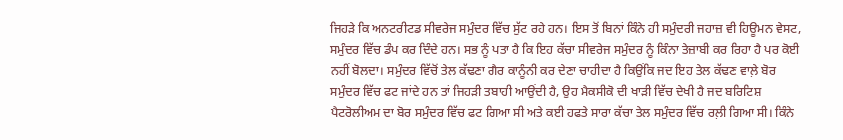ਜਿਹੜੇ ਕਿ ਅਨਟਰੀਟਡ ਸੀਵਰੇਜ ਸਮੁੰਦਰ ਵਿੱਚ ਸੁੱਟ ਰਹੇ ਹਨ। ਇਸ ਤੋਂ ਬਿਨਾਂ ਕਿੰਨੇ ਹੀ ਸਮੁੰਦਰੀ ਜਹਾਜ਼ ਵੀ ਹਿਊਮਨ ਵੇਸਟ, ਸਮੁੰਦਰ ਵਿੱਚ ਡੰਪ ਕਰ ਦਿੰਦੇ ਹਨ। ਸਭ ਨੂੰ ਪਤਾ ਹੈ ਕਿ ਇਹ ਕੱਚਾ ਸੀਵਰੇਜ ਸਮੁੰਦਰ ਨੂੰ ਕਿੰਨਾ ਤੇਜ਼ਾਬੀ ਕਰ ਰਿਹਾ ਹੈ ਪਰ ਕੋਈ ਨਹੀਂ ਬੋਲਦਾ। ਸਮੁੰਦਰ ਵਿੱਚੋਂ ਤੇਲ ਕੱਢਣਾ ਗੈਰ ਕਾਨੂੰਨੀ ਕਰ ਦੇਣਾ ਚਾਹੀਦਾ ਹੈ ਕਿਉਂਕਿ ਜਦ ਇਹ ਤੇਲ ਕੱਢਣ ਵਾਲ਼ੇ ਬੋਰ ਸਮੁੰਦਰ ਵਿੱਚ ਫਟ ਜਾਂਦੇ ਹਨ ਤਾਂ ਜਿਹੜੀ ਤਬਾਹੀ ਆਉਂਦੀ ਹੈ, ਉਹ ਮੈਕਸੀਕੋ ਦੀ ਖਾੜੀ ਵਿੱਚ ਦੇਖੀ ਹੈ ਜਦ ਬਰਿਟਿਸ਼ ਪੈਟਰੋਲੀਅਮ ਦਾ ਬੋਰ ਸਮੁੰਦਰ ਵਿੱਚ ਫਟ ਗਿਆ ਸੀ ਅਤੇ ਕਈ ਹਫਤੇ ਸਾਰਾ ਕੱਚਾ ਤੇਲ ਸਮੁੰਦਰ ਵਿੱਚ ਰਲ਼ੀ ਗਿਆ ਸੀ। ਕਿੰਨੇ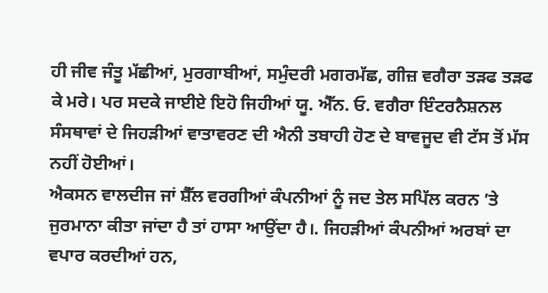ਹੀ ਜੀਵ ਜੰਤੂ ਮੱਛੀਆਂ, ਮੁਰਗਾਬੀਆਂ, ਸਮੁੰਦਰੀ ਮਗਰਮੱਛ, ਗੀਜ਼ ਵਗੈਰਾ ਤੜਫ ਤੜਫ ਕੇ ਮਰੇ। ਪਰ ਸਦਕੇ ਜਾਈਏ ਇਹੋ ਜਿਹੀਆਂ ਯੂ. ਐੱਨ. ਓ. ਵਗੈਰਾ ਇੰਟਰਨੈਸ਼ਨਲ ਸੰਸਥਾਵਾਂ ਦੇ ਜਿਹੜੀਆਂ ਵਾਤਾਵਰਣ ਦੀ ਐਨੀ ਤਬਾਹੀ ਹੋਣ ਦੇ ਬਾਵਜੂਦ ਵੀ ਟੱਸ ਤੋਂ ਮੱਸ ਨਹੀਂ ਹੋਈਆਂ।
ਐਕਸਨ ਵਾਲਦੀਜ ਜਾਂ ਸ਼ੈੱਲ ਵਰਗੀਆਂ ਕੰਪਨੀਆਂ ਨੂੰ ਜਦ ਤੇਲ ਸਪਿੱਲ ਕਰਨ ’ਤੇ ਜੁਰਮਾਨਾ ਕੀਤਾ ਜਾਂਦਾ ਹੈ ਤਾਂ ਹਾਸਾ ਆਉਂਦਾ ਹੈ।. ਜਿਹੜੀਆਂ ਕੰਪਨੀਆਂ ਅਰਬਾਂ ਦਾ ਵਪਾਰ ਕਰਦੀਆਂ ਹਨ,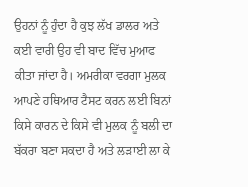ਉਹਨਾਂ ਨੂੰ ਹੁੰਦਾ ਹੈ ਕੁਝ ਲੱਖ ਡਾਲਰ ਅਤੇ ਕਈ ਵਾਰੀ ਉਹ ਵੀ ਬਾਦ ਵਿੱਚ ਮੁਆਫ ਕੀਤਾ ਜਾਂਦਾ ਹੈ। ਅਮਰੀਕਾ ਵਰਗਾ ਮੁਲਕ ਆਪਣੇ ਹਥਿਆਰ ਟੈਸਟ ਕਰਨ ਲਈ ਬਿਨਾਂ ਕਿਸੇ ਕਾਰਨ ਦੇ ਕਿਸੇ ਵੀ ਮੁਲਕ ਨੂੰ ਬਲੀ ਦਾ ਬੱਕਰਾ ਬਣਾ ਸਕਦਾ ਹੈ ਅਤੇ ਲੜਾਈ ਲਾ ਕੇ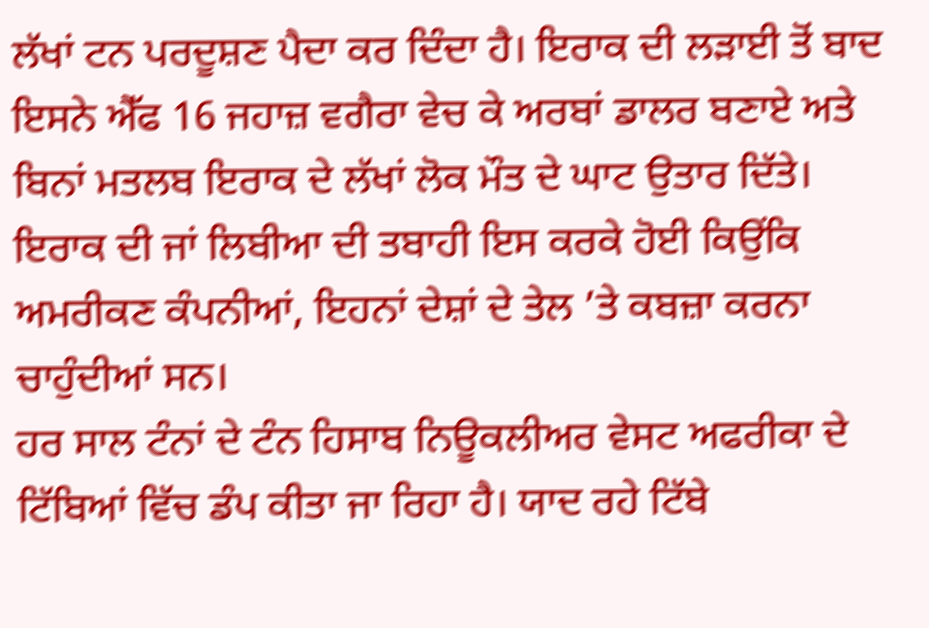ਲੱਖਾਂ ਟਨ ਪਰਦੂਸ਼ਣ ਪੈਦਾ ਕਰ ਦਿੰਦਾ ਹੈ। ਇਰਾਕ ਦੀ ਲੜਾਈ ਤੋਂ ਬਾਦ ਇਸਨੇ ਐੱਫ 16 ਜਹਾਜ਼ ਵਗੈਰਾ ਵੇਚ ਕੇ ਅਰਬਾਂ ਡਾਲਰ ਬਣਾਏ ਅਤੇ ਬਿਨਾਂ ਮਤਲਬ ਇਰਾਕ ਦੇ ਲੱਖਾਂ ਲੋਕ ਮੌਤ ਦੇ ਘਾਟ ਉਤਾਰ ਦਿੱਤੇ। ਇਰਾਕ ਦੀ ਜਾਂ ਲਿਬੀਆ ਦੀ ਤਬਾਹੀ ਇਸ ਕਰਕੇ ਹੋਈ ਕਿਉਂਕਿ ਅਮਰੀਕਣ ਕੰਪਨੀਆਂ, ਇਹਨਾਂ ਦੇਸ਼ਾਂ ਦੇ ਤੇਲ ’ਤੇ ਕਬਜ਼ਾ ਕਰਨਾ ਚਾਹੁੰਦੀਆਂ ਸਨ।
ਹਰ ਸਾਲ ਟੰਨਾਂ ਦੇ ਟੰਨ ਹਿਸਾਬ ਨਿਊਕਲੀਅਰ ਵੇਸਟ ਅਫਰੀਕਾ ਦੇ ਟਿੱਬਿਆਂ ਵਿੱਚ ਡੰਪ ਕੀਤਾ ਜਾ ਰਿਹਾ ਹੈ। ਯਾਦ ਰਹੇ ਟਿੱਬੇ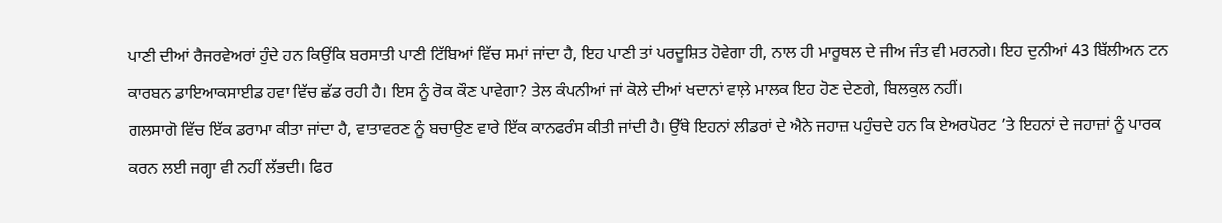ਪਾਣੀ ਦੀਆਂ ਰੈਜਰਵੇਅਰਾਂ ਹੁੰਦੇ ਹਨ ਕਿਉਂਕਿ ਬਰਸਾਤੀ ਪਾਣੀ ਟਿੱਬਿਆਂ ਵਿੱਚ ਸਮਾਂ ਜਾਂਦਾ ਹੈ, ਇਹ ਪਾਣੀ ਤਾਂ ਪਰਦੂਸ਼ਿਤ ਹੋਵੇਗਾ ਹੀ, ਨਾਲ ਹੀ ਮਾਰੂਥਲ ਦੇ ਜੀਅ ਜੰਤ ਵੀ ਮਰਨਗੇ। ਇਹ ਦੁਨੀਆਂ 43 ਬਿੱਲੀਅਨ ਟਨ ਕਾਰਬਨ ਡਾਇਆਕਸਾਈਡ ਹਵਾ ਵਿੱਚ ਛੱਡ ਰਹੀ ਹੈ। ਇਸ ਨੂੰ ਰੋਕ ਕੌਣ ਪਾਵੇਗਾ? ਤੇਲ ਕੰਪਨੀਆਂ ਜਾਂ ਕੋਲੇ ਦੀਆਂ ਖਦਾਨਾਂ ਵਾਲ਼ੇ ਮਾਲਕ ਇਹ ਹੋਣ ਦੇਣਗੇ, ਬਿਲਕੁਲ ਨਹੀਂ।
ਗਲਸਾਗੋ ਵਿੱਚ ਇੱਕ ਡਰਾਮਾ ਕੀਤਾ ਜਾਂਦਾ ਹੈ, ਵਾਤਾਵਰਣ ਨੂੰ ਬਚਾਉਣ ਵਾਰੇ ਇੱਕ ਕਾਨਫਰੰਸ ਕੀਤੀ ਜਾਂਦੀ ਹੈ। ਉੱਥੇ ਇਹਨਾਂ ਲੀਡਰਾਂ ਦੇ ਐਨੇ ਜਹਾਜ਼ ਪਹੁੰਚਦੇ ਹਨ ਕਿ ਏਅਰਪੋਰਟ ’ਤੇ ਇਹਨਾਂ ਦੇ ਜਹਾਜ਼ਾਂ ਨੂੰ ਪਾਰਕ ਕਰਨ ਲਈ ਜਗ੍ਹਾ ਵੀ ਨਹੀਂ ਲੱਭਦੀ। ਫਿਰ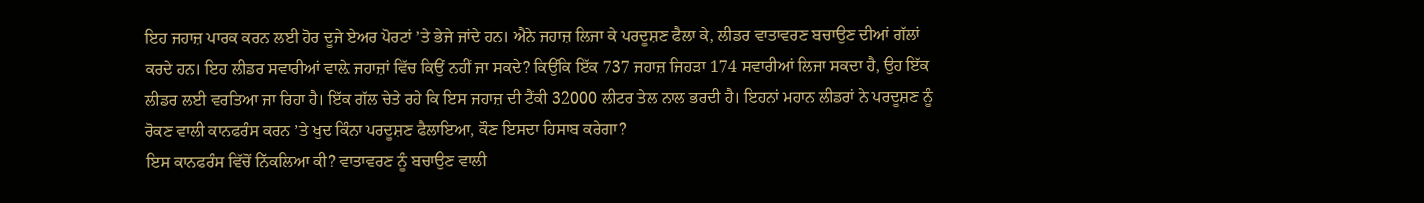ਇਹ ਜਹਾਜ਼ ਪਾਰਕ ਕਰਨ ਲਈ ਹੋਰ ਦੂਜੇ ਏਅਰ ਪੋਰਟਾਂ ’ਤੇ ਭੇਜੇ ਜਾਂਦੇ ਹਨ। ਐਨੇ ਜਹਾਜ਼ ਲਿਜਾ ਕੇ ਪਰਦੂਸ਼ਣ ਫੈਲਾ ਕੇ, ਲੀਡਰ ਵਾਤਾਵਰਣ ਬਚਾਉਣ ਦੀਆਂ ਗੱਲਾਂ ਕਰਦੇ ਹਨ। ਇਹ ਲੀਡਰ ਸਵਾਰੀਆਂ ਵਾਲ਼ੇ ਜਹਾਜ਼ਾਂ ਵਿੱਚ ਕਿਉਂ ਨਹੀਂ ਜਾ ਸਕਦੇ? ਕਿਉਂਕਿ ਇੱਕ 737 ਜਹਾਜ਼ ਜਿਹੜਾ 174 ਸਵਾਰੀਆਂ ਲਿਜਾ ਸਕਦਾ ਹੈ, ਉਹ ਇੱਕ ਲੀਡਰ ਲਈ ਵਰਤਿਆ ਜਾ ਰਿਹਾ ਹੈ। ਇੱਕ ਗੱਲ ਚੇਤੇ ਰਹੇ ਕਿ ਇਸ ਜਹਾਜ਼ ਦੀ ਟੈਂਕੀ 32000 ਲੀਟਰ ਤੇਲ ਨਾਲ ਭਰਦੀ ਹੈ। ਇਹਨਾਂ ਮਹਾਨ ਲੀਡਰਾਂ ਨੇ ਪਰਦੂਸ਼ਣ ਨੂੰ ਰੋਕਣ ਵਾਲੀ ਕਾਨਫਰੰਸ ਕਰਨ ’ਤੇ ਖੁਦ ਕਿੰਨਾ ਪਰਦੂਸ਼ਣ ਫੈਲਾਇਆ, ਕੌਣ ਇਸਦਾ ਹਿਸਾਬ ਕਰੇਗਾ?
ਇਸ ਕਾਨਫਰੰਸ ਵਿੱਚੋਂ ਨਿੱਕਲਿਆ ਕੀ? ਵਾਤਾਵਰਣ ਨੂੰ ਬਚਾਉਣ ਵਾਲੀ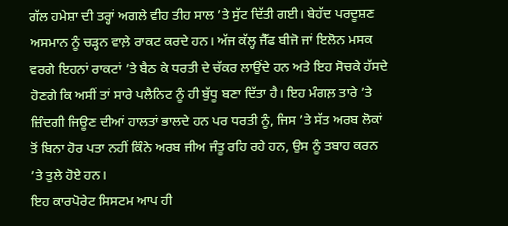ਗੱਲ ਹਮੇਸ਼ਾ ਦੀ ਤਰ੍ਹਾਂ ਅਗਲੇ ਵੀਹ ਤੀਹ ਸਾਲ ’ਤੇ ਸੁੱਟ ਦਿੱਤੀ ਗਈ। ਬੇਹੱਦ ਪਰਦੂਸ਼ਣ ਅਸਮਾਨ ਨੂੰ ਚੜ੍ਹਨ ਵਾਲ਼ੇ ਰਾਕਟ ਕਰਦੇ ਹਨ। ਅੱਜ ਕੱਲ੍ਹ ਜੈੱਫ ਬੀਜੋ ਜਾਂ ਇਲੋਨ ਮਸਕ ਵਰਗੇ ਇਹਨਾਂ ਰਾਕਟਾਂ ’ਤੇ ਬੈਠ ਕੇ ਧਰਤੀ ਦੇ ਚੱਕਰ ਲਾਉਂਦੇ ਹਨ ਅਤੇ ਇਹ ਸੋਚਕੇ ਹੱਸਦੇ ਹੋਣਗੇ ਕਿ ਅਸੀਂ ਤਾਂ ਸਾਰੇ ਪਲੈਨਿਟ ਨੂੰ ਹੀ ਬੁੱਧੂ ਬਣਾ ਦਿੱਤਾ ਹੈ। ਇਹ ਮੰਗਲ਼ ਤਾਰੇ ’ਤੇ ਜ਼ਿੰਦਗੀ ਜਿਊਣ ਦੀਆਂ ਹਾਲਤਾਂ ਭਾਲਦੇ ਹਨ ਪਰ ਧਰਤੀ ਨੂੰ, ਜਿਸ ’ਤੇ ਸੱਤ ਅਰਬ ਲੋਕਾਂ ਤੋਂ ਬਿਨਾ ਹੋਰ ਪਤਾ ਨਹੀਂ ਕਿੰਨੇ ਅਰਬ ਜੀਅ ਜੰਤੂ ਰਹਿ ਰਹੇ ਹਨ, ਉਸ ਨੂੰ ਤਬਾਹ ਕਰਨ ’ਤੇ ਤੁਲੇ ਹੋਏ ਹਨ।
ਇਹ ਕਾਰਪੋਰੇਟ ਸਿਸਟਮ ਆਪ ਹੀ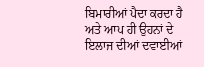ਬਿਮਾਰੀਆਂ ਪੈਦਾ ਕਰਦਾ ਹੈ ਅਤੇ ਆਪ ਹੀ ਉਹਨਾਂ ਦੇ ਇਲਾਜ ਦੀਆਂ ਦਵਾਈਆਂ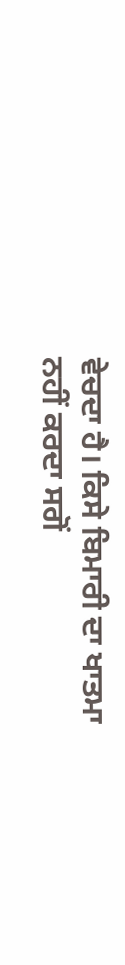ਵੇਚਦਾ ਹੈ। ਕਿਸੇ ਬਿਮਾਰੀ ਦਾ ਖਾਤਮਾ ਨਹੀਂ ਕਰਦਾ ਸਗੋਂ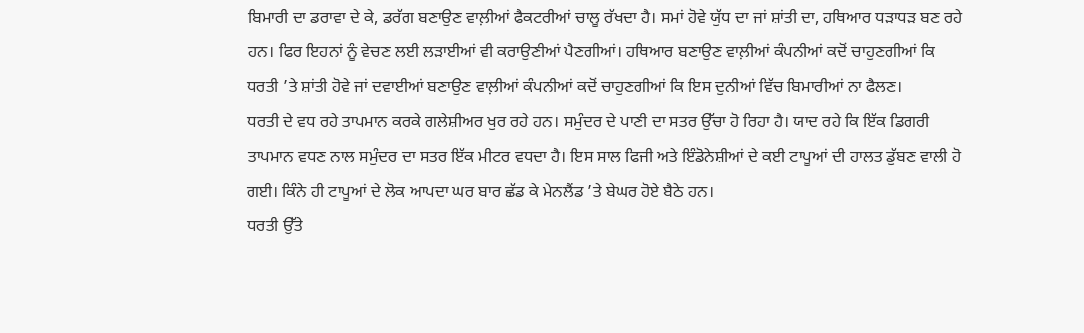ਬਿਮਾਰੀ ਦਾ ਡਰਾਵਾ ਦੇ ਕੇ, ਡਰੱਗ ਬਣਾਉਣ ਵਾਲ਼ੀਆਂ ਫੈਕਟਰੀਆਂ ਚਾਲੂ ਰੱਖਦਾ ਹੈ। ਸਮਾਂ ਹੋਵੇ ਯੁੱਧ ਦਾ ਜਾਂ ਸ਼ਾਂਤੀ ਦਾ, ਹਥਿਆਰ ਧੜਾਧੜ ਬਣ ਰਹੇ ਹਨ। ਫਿਰ ਇਹਨਾਂ ਨੂੰ ਵੇਚਣ ਲਈ ਲੜਾਈਆਂ ਵੀ ਕਰਾਉਣੀਆਂ ਪੈਣਗੀਆਂ। ਹਥਿਆਰ ਬਣਾਉਣ ਵਾਲ਼ੀਆਂ ਕੰਪਨੀਆਂ ਕਦੋਂ ਚਾਹੁਣਗੀਆਂ ਕਿ ਧਰਤੀ ’ਤੇ ਸ਼ਾਂਤੀ ਹੋਵੇ ਜਾਂ ਦਵਾਈਆਂ ਬਣਾਉਣ ਵਾਲ਼ੀਆਂ ਕੰਪਨੀਆਂ ਕਦੋਂ ਚਾਹੁਣਗੀਆਂ ਕਿ ਇਸ ਦੁਨੀਆਂ ਵਿੱਚ ਬਿਮਾਰੀਆਂ ਨਾ ਫੈਲਣ।
ਧਰਤੀ ਦੇ ਵਧ ਰਹੇ ਤਾਪਮਾਨ ਕਰਕੇ ਗਲੇਸ਼ੀਅਰ ਖੁਰ ਰਹੇ ਹਨ। ਸਮੁੰਦਰ ਦੇ ਪਾਣੀ ਦਾ ਸਤਰ ਉੱਚਾ ਹੋ ਰਿਹਾ ਹੈ। ਯਾਦ ਰਹੇ ਕਿ ਇੱਕ ਡਿਗਰੀ ਤਾਪਮਾਨ ਵਧਣ ਨਾਲ ਸਮੁੰਦਰ ਦਾ ਸਤਰ ਇੱਕ ਮੀਟਰ ਵਧਦਾ ਹੈ। ਇਸ ਸਾਲ ਫਿਜੀ ਅਤੇ ਇੰਡੋਨੇਸ਼ੀਆਂ ਦੇ ਕਈ ਟਾਪੂਆਂ ਦੀ ਹਾਲਤ ਡੁੱਬਣ ਵਾਲੀ ਹੋ ਗਈ। ਕਿੰਨੇ ਹੀ ਟਾਪੂਆਂ ਦੇ ਲੋਕ ਆਪਦਾ ਘਰ ਬਾਰ ਛੱਡ ਕੇ ਮੇਨਲੈਂਡ ’ਤੇ ਬੇਘਰ ਹੋਏ ਬੈਠੇ ਹਨ।
ਧਰਤੀ ਉੱਤੇ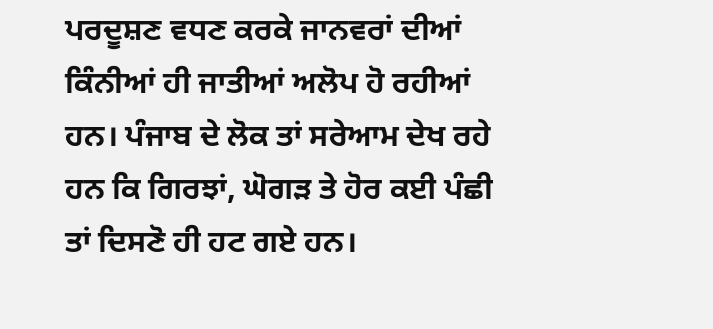ਪਰਦੂਸ਼ਣ ਵਧਣ ਕਰਕੇ ਜਾਨਵਰਾਂ ਦੀਆਂ ਕਿੰਨੀਆਂ ਹੀ ਜਾਤੀਆਂ ਅਲੋਪ ਹੋ ਰਹੀਆਂ ਹਨ। ਪੰਜਾਬ ਦੇ ਲੋਕ ਤਾਂ ਸਰੇਆਮ ਦੇਖ ਰਹੇ ਹਨ ਕਿ ਗਿਰਝਾਂ, ਘੋਗੜ ਤੇ ਹੋਰ ਕਈ ਪੰਛੀ ਤਾਂ ਦਿਸਣੋ ਹੀ ਹਟ ਗਏ ਹਨ।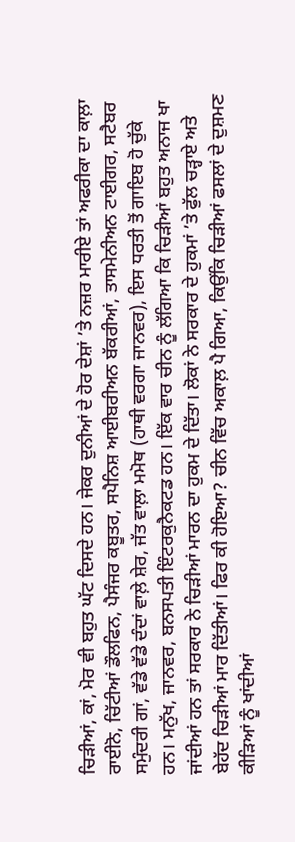ਚਿੜੀਆਂ, ਕਾਂ, ਮੋਰ ਵੀ ਬਹੁਤ ਘੱਟ ਦਿਸਦੇ ਹਨ। ਜੇਕਰ ਦੁਨੀਆਂ ਦੇ ਹੋਰ ਦੇਸ਼ਾਂ ’ਤੇ ਨਜ਼ਰ ਮਾਰੀਏ ਤਾਂ ਅਫਰੀਕਾ ਦਾ ਕਾਲ਼ਾ ਰਾਈਨੋ, ਚਿੱਟੀਆਂ ਡੌਲਫਿਨ, ਪੈਸੰਜਰ ਕਬੂਤਰ, ਸਪੈਨਿਸ਼ ਆਈਬਰੀਅਨ ਬੱਕਰੀਆਂ, ਤਾਸਮੇਨੀਅਨ ਟਾਈਗਰ, ਸਟੈਬਰ ਸਮੁੰਦਰੀ ਗਾਂ, ਵੱਡੇ ਵੱਡੇ ਦੰਦਾਂ ਵਾਲ਼ੇ ਸ਼ੇਰ, ਜੱਤ ਵਾਲ਼ਾ ਮਮੋਥ (ਹਾਥੀ ਵਰਗਾ ਜਾਨਵਰ), ਇਸ ਧਰਤੀ ਤੋਂ ਗਾਇਬ ਹੋ ਚੁੱਕੇ ਹਨ। ਮਨੁੱਖ, ਜਾਨਵਰ, ਬਨਸਪਤੀ ਇੰਟਰਕੁਨੈਕਟਡ ਹਨ। ਇੱਕ ਵਾਰ ਚੀਨ ਨੂੰ ਲੱਗਿਆ ਕਿ ਚਿੜੀਆਂ ਬਹੁਤ ਅਨਾਜ ਖਾ ਜਾਂਦੀਆਂ ਹਨ ਤਾਂ ਸਰਕਾਰ ਨੇ ਚਿੜੀਆਂ ਮਾਰਨ ਦਾ ਹੁਕਮ ਦੇ ਦਿੱਤਾ। ਲੋਕਾਂ ਨੇ ਸਰਕਾਰ ਦੇ ਹੁਕਮਾਂ ’ਤੇ ਫੁੱਲ ਚੜ੍ਹਾਏ ਅਤੇ ਬੇਹੱਦ ਚਿੜੀਆਂ ਮਾਰ ਦਿੱਤੀਆਂ। ਫਿਰ ਕੀ ਹੋਇਆ? ਚੀਨ ਵਿੱਚ ਅਕਾਲ਼ ਪੈ ਗਿਆ, ਕਿਉਂਕਿ ਚਿੜੀਆਂ ਫਸਲਾਂ ਦੇ ਦੁਸ਼ਮਣ ਕੀੜਿਆਂ ਨੂੰ ਖਾਂਦੀਆਂ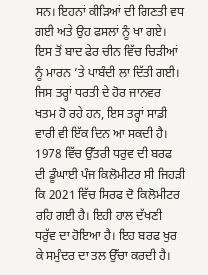ਸਨ। ਇਹਨਾਂ ਕੀੜਿਆਂ ਦੀ ਗਿਣਤੀ ਵਧ ਗਈ ਅਤੇ ਉਹ ਫਸਲਾਂ ਨੂੰ ਖਾ ਗਏ। ਇਸ ਤੋਂ ਬਾਦ ਫੇਰ ਚੀਨ ਵਿੱਚ ਚਿੜੀਆਂ ਨੂੰ ਮਾਰਨ ’ਤੇ ਪਾਬੰਦੀ ਲਾ ਦਿੱਤੀ ਗਈ। ਜਿਸ ਤਰ੍ਹਾਂ ਧਰਤੀ ਦੇ ਹੋਰ ਜਾਨਵਰ ਖਤਮ ਹੋ ਰਹੇ ਹਨ, ਇਸ ਤਰ੍ਹਾਂ ਸਾਡੀ ਵਾਰੀ ਵੀ ਇੱਕ ਦਿਨ ਆ ਸਕਦੀ ਹੈ।
1978 ਵਿੱਚ ਉੱਤਰੀ ਧਰੁਵ ਦੀ ਬਰਫ ਦੀ ਡੂੰਘਾਈ ਪੰਜ ਕਿਲੋਮੀਟਰ ਸੀ ਜਿਹੜੀ ਕਿ 2021 ਵਿੱਚ ਸਿਰਫ ਦੋ ਕਿਲੋਮੀਟਰ ਰਹਿ ਗਈ ਹੈ। ਇਹੀ ਹਾਲ ਦੱਖਣੀ ਧਰੁੱਵ ਦਾ ਹੋਇਆ ਹੈ। ਇਹ ਬਰਫ ਖੁਰ ਕੇ ਸਮੁੰਦਰ ਦਾ ਤਲ ਉੱਚਾ ਕਰਦੀ ਹੈ।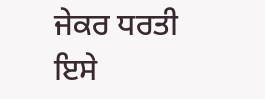ਜੇਕਰ ਧਰਤੀ ਇਸੇ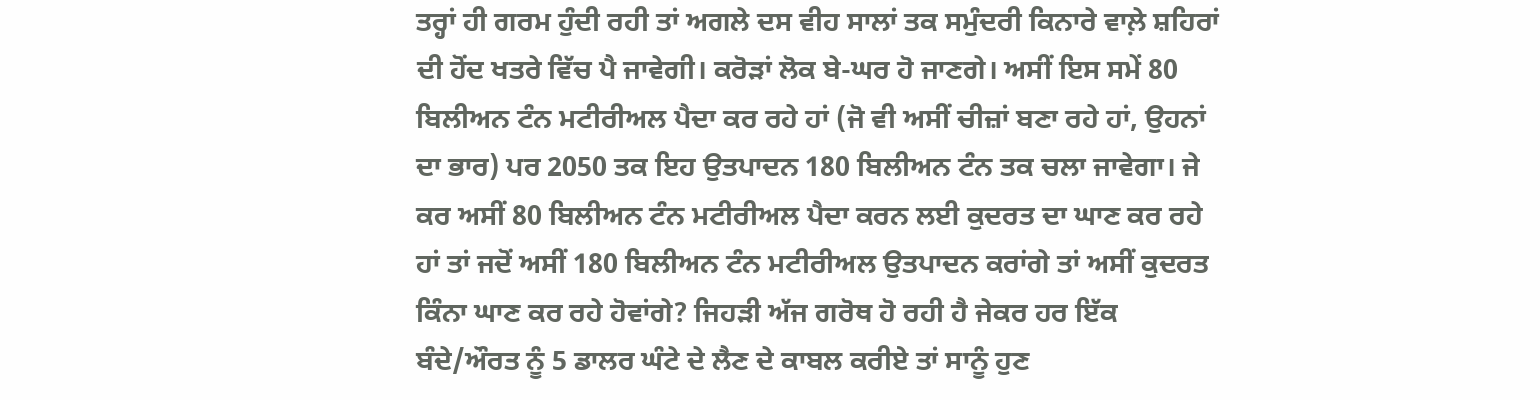ਤਰ੍ਹਾਂ ਹੀ ਗਰਮ ਹੁੰਦੀ ਰਹੀ ਤਾਂ ਅਗਲੇ ਦਸ ਵੀਹ ਸਾਲਾਂ ਤਕ ਸਮੁੰਦਰੀ ਕਿਨਾਰੇ ਵਾਲ਼ੇ ਸ਼ਹਿਰਾਂ ਦੀ ਹੋਂਦ ਖਤਰੇ ਵਿੱਚ ਪੈ ਜਾਵੇਗੀ। ਕਰੋੜਾਂ ਲੋਕ ਬੇ-ਘਰ ਹੋ ਜਾਣਗੇ। ਅਸੀਂ ਇਸ ਸਮੇਂ 80 ਬਿਲੀਅਨ ਟੰਨ ਮਟੀਰੀਅਲ ਪੈਦਾ ਕਰ ਰਹੇ ਹਾਂ (ਜੋ ਵੀ ਅਸੀਂ ਚੀਜ਼ਾਂ ਬਣਾ ਰਹੇ ਹਾਂ, ਉਹਨਾਂ ਦਾ ਭਾਰ) ਪਰ 2050 ਤਕ ਇਹ ਉਤਪਾਦਨ 180 ਬਿਲੀਅਨ ਟੰਨ ਤਕ ਚਲਾ ਜਾਵੇਗਾ। ਜੇ ਕਰ ਅਸੀਂ 80 ਬਿਲੀਅਨ ਟੰਨ ਮਟੀਰੀਅਲ ਪੈਦਾ ਕਰਨ ਲਈ ਕੁਦਰਤ ਦਾ ਘਾਣ ਕਰ ਰਹੇ ਹਾਂ ਤਾਂ ਜਦੋਂ ਅਸੀਂ 180 ਬਿਲੀਅਨ ਟੰਨ ਮਟੀਰੀਅਲ ਉਤਪਾਦਨ ਕਰਾਂਗੇ ਤਾਂ ਅਸੀਂ ਕੁਦਰਤ ਕਿੰਨਾ ਘਾਣ ਕਰ ਰਹੇ ਹੋਵਾਂਗੇ? ਜਿਹੜੀ ਅੱਜ ਗਰੋਥ ਹੋ ਰਹੀ ਹੈ ਜੇਕਰ ਹਰ ਇੱਕ ਬੰਦੇ/ਔਰਤ ਨੂੰ 5 ਡਾਲਰ ਘੰਟੇ ਦੇ ਲੈਣ ਦੇ ਕਾਬਲ ਕਰੀਏ ਤਾਂ ਸਾਨੂੰ ਹੁਣ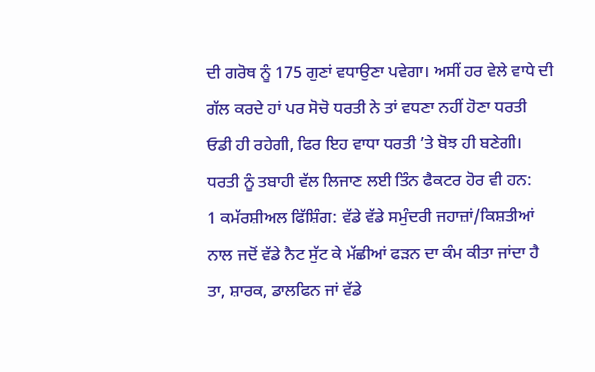ਦੀ ਗਰੋਥ ਨੂੰ 175 ਗੁਣਾਂ ਵਧਾਉਣਾ ਪਵੇਗਾ। ਅਸੀਂ ਹਰ ਵੇਲੇ ਵਾਧੇ ਦੀ ਗੱਲ ਕਰਦੇ ਹਾਂ ਪਰ ਸੋਚੋ ਧਰਤੀ ਨੇ ਤਾਂ ਵਧਣਾ ਨਹੀਂ ਹੋਣਾ ਧਰਤੀ ਓਡੀ ਹੀ ਰਹੇਗੀ, ਫਿਰ ਇਹ ਵਾਧਾ ਧਰਤੀ ’ਤੇ ਬੋਝ ਹੀ ਬਣੇਗੀ। ਧਰਤੀ ਨੂੰ ਤਬਾਹੀ ਵੱਲ ਲਿਜਾਣ ਲਈ ਤਿੰਨ ਫੈਕਟਰ ਹੋਰ ਵੀ ਹਨ:
1 ਕਮੱਰਸ਼ੀਅਲ ਫਿੱਸ਼ਿੰਗ: ਵੱਡੇ ਵੱਡੇ ਸਮੁੰਦਰੀ ਜਹਾਜ਼ਾਂ/ਕਿਸ਼ਤੀਆਂ ਨਾਲ ਜਦੋਂ ਵੱਡੇ ਨੈਟ ਸੁੱਟ ਕੇ ਮੱਛੀਆਂ ਫੜਨ ਦਾ ਕੰਮ ਕੀਤਾ ਜਾਂਦਾ ਹੈ ਤਾ, ਸ਼ਾਰਕ, ਡਾਲਫਿਨ ਜਾਂ ਵੱਡੇ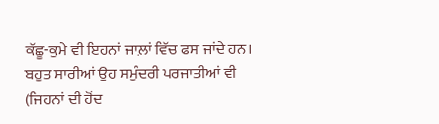ਕੱਛੂ-ਕੁਮੇ ਵੀ ਇਹਨਾਂ ਜਾਲ਼ਾਂ ਵਿੱਚ ਫਸ ਜਾਂਦੇ ਹਨ। ਬਹੁਤ ਸਾਰੀਆਂ ਉਹ ਸਮੁੰਦਰੀ ਪਰਜਾਤੀਆਂ ਵੀ (ਜਿਹਨਾਂ ਦੀ ਹੋਂਦ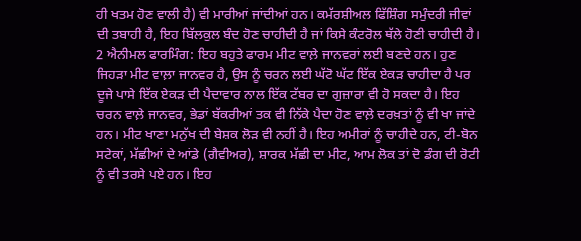ਹੀ ਖਤਮ ਹੋਣ ਵਾਲੀ ਹੈ) ਵੀ ਮਾਰੀਆਂ ਜਾਂਦੀਆਂ ਹਨ। ਕਮੱਰਸ਼ੀਅਲ ਫਿੱਸ਼ਿੰਗ ਸਮੁੰਦਰੀ ਜੀਵਾਂ ਦੀ ਤਬਾਹੀ ਹੈ, ਇਹ ਬਿੱਲਕੁਲ ਬੰਦ ਹੋਣ ਚਾਹੀਦੀ ਹੈ ਜਾਂ ਕਿਸੇ ਕੰਟਰੋਲ ਥੱਲੇ ਹੋਣੀ ਚਾਹੀਦੀ ਹੈ।
2 ਐਨੀਮਲ ਫਾਰਮਿੰਗ: ਇਹ ਬਹੁਤੇ ਫਾਰਮ ਮੀਟ ਵਾਲ਼ੇ ਜਾਨਵਰਾਂ ਲਈ ਬਣਦੇ ਹਨ। ਹੁਣ ਜਿਹੜਾ ਮੀਟ ਵਾਲ਼ਾ ਜਾਨਵਰ ਹੈ, ਉਸ ਨੂੰ ਚਰਨ ਲਈ ਘੱਟੋ ਘੱਟ ਇੱਕ ਏਕੜ ਚਾਹੀਦਾ ਹੈ ਪਰ ਦੂਜੇ ਪਾਸੇ ਇੱਕ ਏਕੜ ਦੀ ਪੈਦਾਵਾਰ ਨਾਲ ਇੱਕ ਟੱਬਰ ਦਾ ਗੁਜ਼ਾਰਾ ਵੀ ਹੋ ਸਕਦਾ ਹੈ। ਇਹ ਚਰਨ ਵਾਲ਼ੇ ਜਾਨਵਰ, ਭੇਡਾਂ ਬੱਕਰੀਆਂ ਤਕ ਵੀ ਨਿੱਕੇ ਪੈਦਾ ਹੋਣ ਵਾਲ਼ੇ ਦਰਖ਼ਤਾਂ ਨੂੰ ਵੀ ਖਾ ਜਾਂਦੇ ਹਨ। ਮੀਟ ਖਾਣਾ ਮਨੁੱਖ ਦੀ ਬੇਸ਼ਕ ਲੋੜ ਵੀ ਨਹੀਂ ਹੈ। ਇਹ ਅਮੀਰਾਂ ਨੂੰ ਚਾਹੀਦੇ ਹਨ, ਟੀ-ਬੋਨ ਸਟੇਕਾਂ, ਮੱਛੀਆਂ ਦੇ ਆਂਡੇ (ਗੈਵੀਅਰ), ਸ਼ਾਰਕ ਮੱਛੀ ਦਾ ਮੀਟ, ਆਮ ਲੋਕ ਤਾਂ ਦੋ ਡੰਗ ਦੀ ਰੋਟੀ ਨੂੰ ਵੀ ਤਰਸੇ ਪਏ ਹਨ। ਇਹ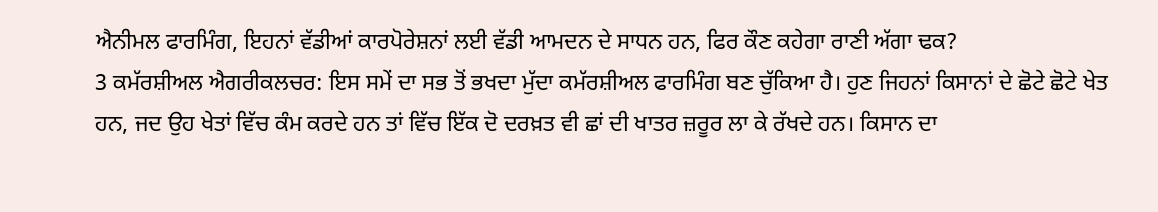ਐਨੀਮਲ ਫਾਰਮਿੰਗ, ਇਹਨਾਂ ਵੱਡੀਆਂ ਕਾਰਪੋਰੇਸ਼ਨਾਂ ਲਈ ਵੱਡੀ ਆਮਦਨ ਦੇ ਸਾਧਨ ਹਨ, ਫਿਰ ਕੌਣ ਕਹੇਗਾ ਰਾਣੀ ਅੱਗਾ ਢਕ?
3 ਕਮੱਰਸ਼ੀਅਲ ਐਗਰੀਕਲਚਰ: ਇਸ ਸਮੇਂ ਦਾ ਸਭ ਤੋਂ ਭਖਦਾ ਮੁੱਦਾ ਕਮੱਰਸ਼ੀਅਲ ਫਾਰਮਿੰਗ ਬਣ ਚੁੱਕਿਆ ਹੈ। ਹੁਣ ਜਿਹਨਾਂ ਕਿਸਾਨਾਂ ਦੇ ਛੋਟੇ ਛੋਟੇ ਖੇਤ ਹਨ, ਜਦ ਉਹ ਖੇਤਾਂ ਵਿੱਚ ਕੰਮ ਕਰਦੇ ਹਨ ਤਾਂ ਵਿੱਚ ਇੱਕ ਦੋ ਦਰਖ਼ਤ ਵੀ ਛਾਂ ਦੀ ਖਾਤਰ ਜ਼ਰੂਰ ਲਾ ਕੇ ਰੱਖਦੇ ਹਨ। ਕਿਸਾਨ ਦਾ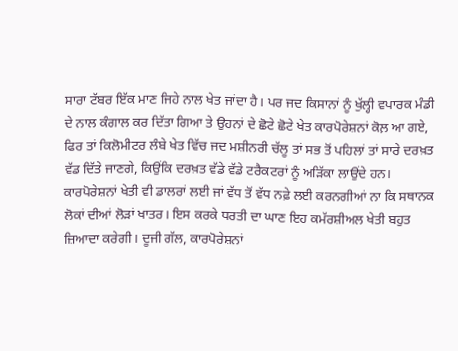ਸਾਰਾ ਟੱਬਰ ਇੱਕ ਮਾਣ ਜਿਹੇ ਨਾਲ ਖੇਤ ਜਾਂਦਾ ਹੈ। ਪਰ ਜਦ ਕਿਸਾਨਾਂ ਨੂੰ ਖੁੱਲ੍ਹੀ ਵਪਾਰਕ ਮੰਡੀ ਦੇ ਨਾਲ ਕੰਗਾਲ ਕਰ ਦਿੱਤਾ ਗਿਆ ਤੇ ਉਹਨਾਂ ਦੇ ਛੋਟੇ ਛੋਟੇ ਖੇਤ ਕਾਰਪੋਰੇਸ਼ਨਾਂ ਕੋਲ਼ ਆ ਗਏ, ਫਿਰ ਤਾਂ ਕਿਲੋਮੀਟਰ ਲੰਬੇ ਖੇਤ ਵਿੱਚ ਜਦ ਮਸ਼ੀਨਰੀ ਚੱਲੂ ਤਾਂ ਸਭ ਤੋਂ ਪਹਿਲਾਂ ਤਾਂ ਸਾਰੇ ਦਰਖ਼ਤ ਵੱਡ ਦਿੱਤੇ ਜਾਣਗੇ, ਕਿਉਂਕਿ ਦਰਖ਼ਤ ਵੱਡੇ ਵੱਡੇ ਟਰੈਕਟਰਾਂ ਨੂੰ ਅੜਿੱਕਾ ਲਾਉਂਦੇ ਹਨ। ਕਾਰਪੋਰੇਸ਼ਨਾਂ ਖੇਤੀ ਵੀ ਡਾਲਰਾਂ ਲਈ ਜਾਂ ਵੱਧ ਤੋਂ ਵੱਧ ਨਫ਼ੇ ਲਈ ਕਰਨਗੀਆਂ ਨਾ ਕਿ ਸਥਾਨਕ ਲੋਕਾਂ ਦੀਆਂ ਲੋੜਾਂ ਖਾਤਰ। ਇਸ ਕਰਕੇ ਧਰਤੀ ਦਾ ਘਾਣ ਇਹ ਕਮੱਰਸ਼ੀਅਲ ਖੇਤੀ ਬਹੁਤ ਜ਼ਿਆਦਾ ਕਰੇਗੀ। ਦੂਜੀ ਗੱਲ, ਕਾਰਪੋਰੇਸ਼ਨਾਂ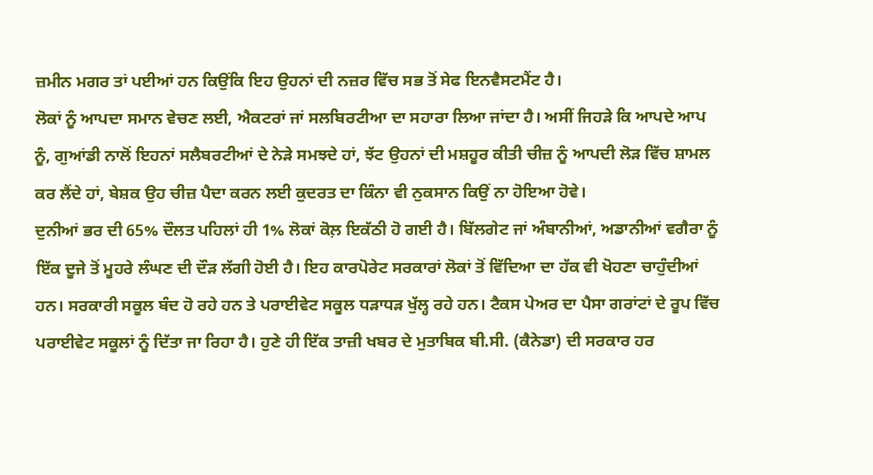ਜ਼ਮੀਨ ਮਗਰ ਤਾਂ ਪਈਆਂ ਹਨ ਕਿਉਂਕਿ ਇਹ ਉਹਨਾਂ ਦੀ ਨਜ਼ਰ ਵਿੱਚ ਸਭ ਤੋਂ ਸੇਫ ਇਨਵੈਸਟਮੈਂਟ ਹੈ।
ਲੋਕਾਂ ਨੂੰ ਆਪਦਾ ਸਮਾਨ ਵੇਚਣ ਲਈ, ਐਕਟਰਾਂ ਜਾਂ ਸਲਬਿਰਟੀਆ ਦਾ ਸਹਾਰਾ ਲਿਆ ਜਾਂਦਾ ਹੈ। ਅਸੀਂ ਜਿਹੜੇ ਕਿ ਆਪਦੇ ਆਪ ਨੂੰ, ਗੁਆਂਡੀ ਨਾਲੋਂ ਇਹਨਾਂ ਸਲੈਬਰਟੀਆਂ ਦੇ ਨੇੜੇ ਸਮਝਦੇ ਹਾਂ, ਝੱਟ ਉਹਨਾਂ ਦੀ ਮਸ਼ਹੂਰ ਕੀਤੀ ਚੀਜ਼ ਨੂੰ ਆਪਦੀ ਲੋੜ ਵਿੱਚ ਸ਼ਾਮਲ ਕਰ ਲੈਂਦੇ ਹਾਂ, ਬੇਸ਼ਕ ਉਹ ਚੀਜ਼ ਪੈਦਾ ਕਰਨ ਲਈ ਕੁਦਰਤ ਦਾ ਕਿੰਨਾ ਵੀ ਨੁਕਸਾਨ ਕਿਉਂ ਨਾ ਹੋਇਆ ਹੋਵੇ।
ਦੁਨੀਆਂ ਭਰ ਦੀ 65% ਦੌਲਤ ਪਹਿਲਾਂ ਹੀ 1% ਲੋਕਾਂ ਕੋਲ਼ ਇਕੱਠੀ ਹੋ ਗਈ ਹੈ। ਬਿੱਲਗੇਟ ਜਾਂ ਅੰਬਾਨੀਆਂ, ਅਡਾਨੀਆਂ ਵਗੈਰਾ ਨੂੰ ਇੱਕ ਦੂਜੇ ਤੋਂ ਮੂਹਰੇ ਲੰਘਣ ਦੀ ਦੌੜ ਲੱਗੀ ਹੋਈ ਹੈ। ਇਹ ਕਾਰਪੋਰੇਟ ਸਰਕਾਰਾਂ ਲੋਕਾਂ ਤੋਂ ਵਿੱਦਿਆ ਦਾ ਹੱਕ ਵੀ ਖੋਹਣਾ ਚਾਹੁੰਦੀਆਂ ਹਨ। ਸਰਕਾਰੀ ਸਕੂਲ ਬੰਦ ਹੋ ਰਹੇ ਹਨ ਤੇ ਪਰਾਈਵੇਟ ਸਕੂਲ ਧੜਾਧੜ ਖੁੱਲ੍ਹ ਰਹੇ ਹਨ। ਟੈਕਸ ਪੇਅਰ ਦਾ ਪੈਸਾ ਗਰਾਂਟਾਂ ਦੇ ਰੂਪ ਵਿੱਚ ਪਰਾਈਵੇਟ ਸਕੂਲਾਂ ਨੂੰ ਦਿੱਤਾ ਜਾ ਰਿਹਾ ਹੈ। ਹੁਣੇ ਹੀ ਇੱਕ ਤਾਜ਼ੀ ਖਬਰ ਦੇ ਮੁਤਾਬਿਕ ਬੀ.ਸੀ. (ਕੈਨੇਡਾ) ਦੀ ਸਰਕਾਰ ਹਰ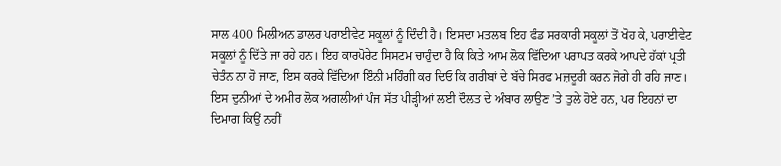ਸਾਲ 400 ਮਿਲੀਅਨ ਡਾਲਰ ਪਰਾਈਵੇਟ ਸਕੂਲਾਂ ਨੂੰ ਦਿੰਦੀ ਹੈ। ਇਸਦਾ ਮਤਲਬ ਇਹ ਫੰਡ ਸਰਕਾਰੀ ਸਕੂਲਾਂ ਤੋਂ ਖੋਹ ਕੇ, ਪਰਾਈਵੇਟ ਸਕੂਲਾਂ ਨੂੰ ਦਿੱਤੇ ਜਾ ਰਹੇ ਹਨ। ਇਹ ਕਾਰਪੋਰੇਟ ਸਿਸਟਮ ਚਾਹੁੰਦਾ ਹੈ ਕਿ ਕਿਤੇ ਆਮ ਲੋਕ ਵਿੱਦਿਆ ਪਰਾਪਤ ਕਰਕੇ ਆਪਦੇ ਹੱਕਾਂ ਪ੍ਰਤੀ ਚੇਤੰਨ ਨਾ ਹੋ ਜਾਣ, ਇਸ ਕਰਕੇ ਵਿੱਦਿਆ ਇੰਨੀ ਮਹਿੰਗੀ ਕਰ ਦਿਓ ਕਿ ਗਰੀਬਾਂ ਦੇ ਬੱਚੇ ਸਿਰਫ ਮਜ਼ਦੂਰੀ ਕਰਨ ਜੋਗੇ ਹੀ ਰਹਿ ਜਾਣ।
ਇਸ ਦੁਨੀਆਂ ਦੇ ਅਮੀਰ ਲੋਕ ਅਗਲੀਆਂ ਪੰਜ ਸੱਤ ਪੀੜ੍ਹੀਆਂ ਲਈ ਦੌਲਤ ਦੇ ਅੰਬਾਰ ਲਾਉਣ ’ਤੇ ਤੁਲੇ ਹੋਏ ਹਨ, ਪਰ ਇਹਨਾਂ ਦਾ ਦਿਮਾਗ ਕਿਉਂ ਨਹੀਂ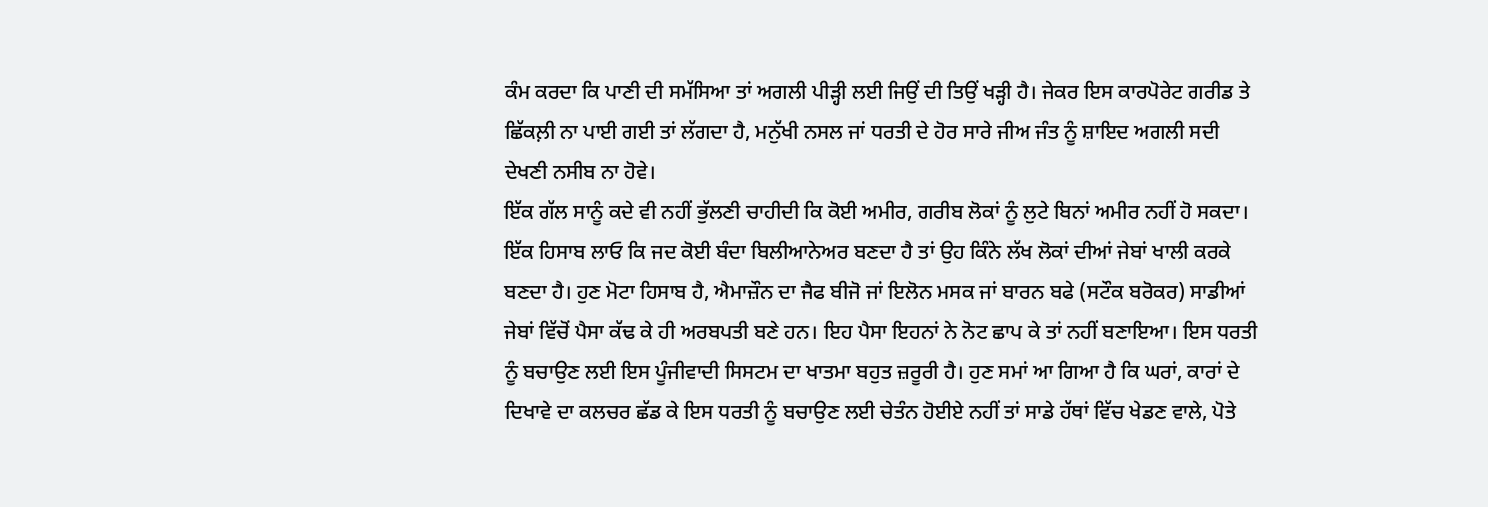ਕੰਮ ਕਰਦਾ ਕਿ ਪਾਣੀ ਦੀ ਸਮੱਸਿਆ ਤਾਂ ਅਗਲੀ ਪੀੜ੍ਹੀ ਲਈ ਜਿਉਂ ਦੀ ਤਿਉਂ ਖੜ੍ਹੀ ਹੈ। ਜੇਕਰ ਇਸ ਕਾਰਪੋਰੇਟ ਗਰੀਡ ਤੇ ਛਿੱਕਲ਼ੀ ਨਾ ਪਾਈ ਗਈ ਤਾਂ ਲੱਗਦਾ ਹੈ, ਮਨੁੱਖੀ ਨਸਲ ਜਾਂ ਧਰਤੀ ਦੇ ਹੋਰ ਸਾਰੇ ਜੀਅ ਜੰਤ ਨੂੰ ਸ਼ਾਇਦ ਅਗਲੀ ਸਦੀ ਦੇਖਣੀ ਨਸੀਬ ਨਾ ਹੋਵੇ।
ਇੱਕ ਗੱਲ ਸਾਨੂੰ ਕਦੇ ਵੀ ਨਹੀਂ ਭੁੱਲਣੀ ਚਾਹੀਦੀ ਕਿ ਕੋਈ ਅਮੀਰ, ਗਰੀਬ ਲੋਕਾਂ ਨੂੰ ਲੁਟੇ ਬਿਨਾਂ ਅਮੀਰ ਨਹੀਂ ਹੋ ਸਕਦਾ। ਇੱਕ ਹਿਸਾਬ ਲਾਓ ਕਿ ਜਦ ਕੋਈ ਬੰਦਾ ਬਿਲੀਆਨੇਅਰ ਬਣਦਾ ਹੈ ਤਾਂ ਉਹ ਕਿੰਨੇ ਲੱਖ ਲੋਕਾਂ ਦੀਆਂ ਜੇਬਾਂ ਖਾਲੀ ਕਰਕੇ ਬਣਦਾ ਹੈ। ਹੁਣ ਮੋਟਾ ਹਿਸਾਬ ਹੈ, ਐਮਾਜ਼ੌਨ ਦਾ ਜੈਫ ਬੀਜੋ ਜਾਂ ਇਲੋਨ ਮਸਕ ਜਾਂ ਬਾਰਨ ਬਫੇ (ਸਟੌਕ ਬਰੋਕਰ) ਸਾਡੀਆਂ ਜੇਬਾਂ ਵਿੱਚੋਂ ਪੈਸਾ ਕੱਢ ਕੇ ਹੀ ਅਰਬਪਤੀ ਬਣੇ ਹਨ। ਇਹ ਪੈਸਾ ਇਹਨਾਂ ਨੇ ਨੋਟ ਛਾਪ ਕੇ ਤਾਂ ਨਹੀਂ ਬਣਾਇਆ। ਇਸ ਧਰਤੀ ਨੂੰ ਬਚਾਉਣ ਲਈ ਇਸ ਪੂੰਜੀਵਾਦੀ ਸਿਸਟਮ ਦਾ ਖਾਤਮਾ ਬਹੁਤ ਜ਼ਰੂਰੀ ਹੈ। ਹੁਣ ਸਮਾਂ ਆ ਗਿਆ ਹੈ ਕਿ ਘਰਾਂ, ਕਾਰਾਂ ਦੇ ਦਿਖਾਵੇ ਦਾ ਕਲਚਰ ਛੱਡ ਕੇ ਇਸ ਧਰਤੀ ਨੂੰ ਬਚਾਉਣ ਲਈ ਚੇਤੰਨ ਹੋਈਏ ਨਹੀਂ ਤਾਂ ਸਾਡੇ ਹੱਥਾਂ ਵਿੱਚ ਖੇਡਣ ਵਾਲੇ, ਪੋਤੇ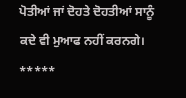ਪੋਤੀਆਂ ਜਾਂ ਦੋਹਤੇ ਦੋਹਤੀਆਂ ਸਾਨੂੰ ਕਦੇ ਵੀ ਮੁਆਫ ਨਹੀਂ ਕਰਨਗੇ।
*****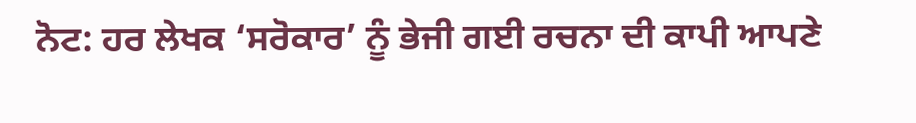ਨੋਟ: ਹਰ ਲੇਖਕ ‘ਸਰੋਕਾਰ’ ਨੂੰ ਭੇਜੀ ਗਈ ਰਚਨਾ ਦੀ ਕਾਪੀ ਆਪਣੇ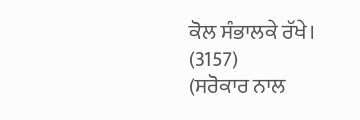ਕੋਲ ਸੰਭਾਲਕੇ ਰੱਖੇ।
(3157)
(ਸਰੋਕਾਰ ਨਾਲ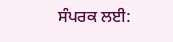ਸੰਪਰਕ ਲਈ: